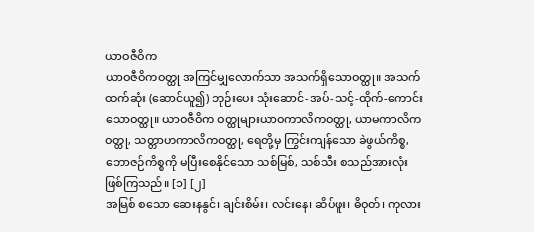ယာဝဇီဝိက
ယာဝဇီဝိကဝတ္ထု အကြင်မျှလောက်သာ အသက်ရှိသောဝတ္ထု။ အသက်ထက်ဆုံး (ဆောင်ယူ၍) ဘုဉ်းပေး သုံးဆောင်-အပ်-သင့်-ထိုက်-ကောင်းသောဝတ္ထု။ ယာဝဇီဝိက ဝတ္ထုများယာဝကာလိကဝတ္ထု, ယာမကာလိကဝတ္ထု, သတ္တာဟကာလိကဝတ္ထု, ရေတို့မှ ကြွင်းကျန်သော ခဲဖွယ်ကိစ္စ, ဘောဇဉ်ကိစ္စကို မပြီးစေနိုင်သော သစ်မြစ်, သစ်သီး စသည်အားလုံး ဖြစ်ကြသည်။ [၁] [၂]
အမြစ် စသော ဆေးနနွင်၊ ချင်းစိမ်း၊ လင်းနေ၊ ဆိပ်ဖူး၊ ဓိဝုတ်၊ ကုလား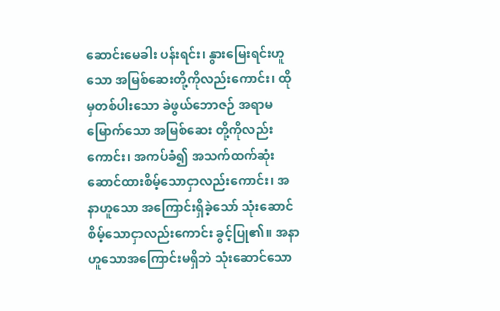ဆောင်းမေခါး ပန်းရင်း၊ နွားမြေးရင်းဟူသော အမြစ်ဆေးတို့ကိုလည်းကောင်း၊ ထိုမှတစ်ပါးသော ခဲဖွယ်ဘောဇဉ် အရာမမြောက်သော အမြစ်ဆေး တို့ကိုလည်းကောင်း၊ အကပ်ခံ၍ အသက်ထက်ဆုံး ဆောင်ထားစိမ့်သောငှာလည်းကောင်း၊ အနာဟူသော အကြောင်းရှိခဲ့သော် သုံးဆောင်စိမ့်သောငှာလည်းကောင်း ခွင့်ပြု၏။ အနာဟူသောအကြောင်းမရှိဘဲ သုံးဆောင်သော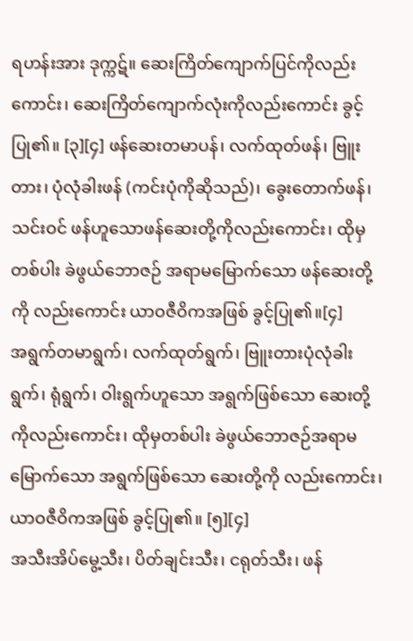ရဟန်းအား ဒုက္ကဋ်။ ဆေးကြိတ်ကျောက်ပြင်ကိုလည်းကောင်း၊ ဆေးကြိတ်ကျောက်လုံးကိုလည်းကောင်း ခွင့်ပြု၏။ [၃][၄] ဖန်ဆေးတမာပန်၊ လက်ထုတ်ဖန်၊ ဗြူးတား၊ ပုံလုံခါးဖန် (ကင်းပုံကိုဆိုသည်)၊ ခွေးတောက်ဖန်၊ သင်းဝင် ဖန်ဟူသောဖန်ဆေးတို့ကိုလည်းကောင်း၊ ထိုမှတစ်ပါး ခဲဖွယ်ဘောဇဉ် အရာမမြောက်သော ဖန်ဆေးတို့ကို လည်းကောင်း ယာဝဇီဝိကအဖြစ် ခွင့်ပြု၏။[၄]
အရွက်တမာရွက်၊ လက်ထုတ်ရွက်၊ ဗြူးတားပုံလုံခါးရွက်၊ ရုံရွက်၊ ဝါးရွက်ဟူသော အရွက်ဖြစ်သော ဆေးတို့ကိုလည်းကောင်း၊ ထိုမှတစ်ပါး ခဲဖွယ်ဘောဇဉ်အရာမမြောက်သော အရွက်ဖြစ်သော ဆေးတို့ကို လည်းကောင်း၊ ယာဝဇီဝိကအဖြစ် ခွင့်ပြု၏။ [၅][၄]
အသီးအိပ်မွေ့သီး၊ ပိတ်ချင်းသီး၊ ငရုတ်သီး၊ ဖန်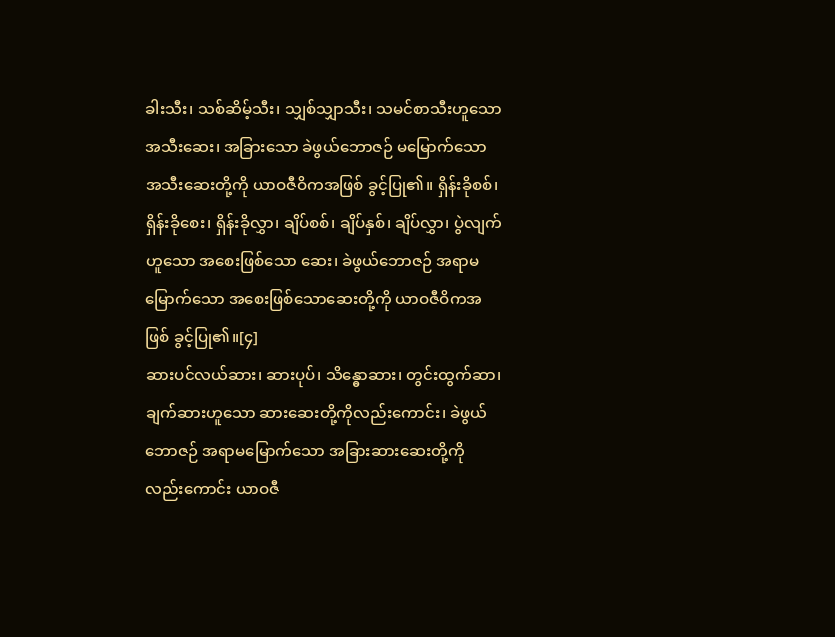ခါးသီး၊ သစ်ဆိမ့်သီး၊ သျှစ်သျှာသီး၊ သမင်စာသီးဟူသော အသီးဆေး၊ အခြားသော ခဲဖွယ်ဘောဇဉ် မမြောက်သော အသီးဆေးတို့ကို ယာဝဇီဝိကအဖြစ် ခွင့်ပြု၏။ ရှိန်းခိုစစ်၊ ရှိန်းခိုစေး၊ ရှိန်းခိုလွှာ၊ ချိပ်စစ်၊ ချိပ်နှစ်၊ ချိပ်လွှာ၊ ပွဲလျက်ဟူသော အစေးဖြစ်သော ဆေး၊ ခဲဖွယ်ဘောဇဉ် အရာမမြောက်သော အစေးဖြစ်သောဆေးတို့ကို ယာဝဇီဝိကအဖြစ် ခွင့်ပြု၏။[၄]
ဆားပင်လယ်ဆား၊ ဆားပုပ်၊ သိန္ဓောဆား၊ တွင်းထွက်ဆာ၊ ချက်ဆားဟူသော ဆားဆေးတို့ကိုလည်းကောင်း၊ ခဲဖွယ်ဘောဇဉ် အရာမမြောက်သော အခြားဆားဆေးတို့ကိုလည်းကောင်း ယာဝဇီ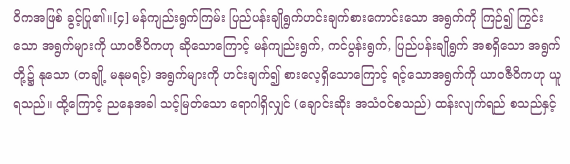ဝိကအဖြစ် ခွင့်ပြု၏။[၄] မန်ကျည်းရွက်ကြမ်း ပြည်ပန်းချိုရွက်ဟင်းချက်စားကောင်းသော အရွက်ကို ကြဉ်၍ ကြွင်းသော အရွက်များကို ယာဝဇီဝိကဟု ဆိုသောကြောင့် မန်ကျည်းရွက်, ကင်ပွန်းရွက်, ပြည်ပန်းချိုရွက် အစရှိသော အရွက်တို့၌ နုသော (တချို့ မနုမရင့်) အရွက်များကို ဟင်းချက်၍ စားလေ့ရှိသောကြောင့် ရင့်သောအရွက်ကို ယာဝဇီဝိကဟု ယူရသည်။ ထို့ကြောင့် ညနေအခါ သင့်မြတ်သော ရောဂါရှိလျှင် (ချောင်းဆိုး အသံဝင်စသည်) ထန်းလျက်ရည် စသည်နှင့်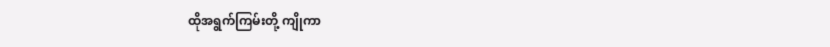ထိုအရွက်ကြမ်းတို့ ကျိုကာ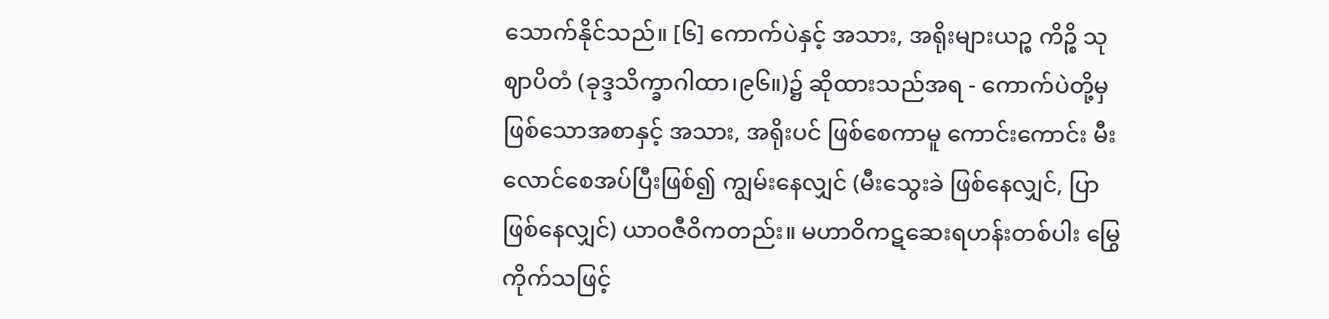သောက်နိုင်သည်။ [၆] ကောက်ပဲနှင့် အသား, အရိုးများယဉ္စ ကိဉ္စိ သုဈာပိတံ (ခုဒ္ဒသိက္ခာဂါထာ၊၉၆။)၌ ဆိုထားသည်အရ - ကောက်ပဲတို့မှ ဖြစ်သောအစာနှင့် အသား, အရိုးပင် ဖြစ်စေကာမူ ကောင်းကောင်း မီးလောင်စေအပ်ပြီးဖြစ်၍ ကျွမ်းနေလျှင် (မီးသွေးခဲ ဖြစ်နေလျှင်, ပြာဖြစ်နေလျှင်) ယာဝဇီဝိကတည်း။ မဟာဝိကဋဆေးရဟန်းတစ်ပါး မြွေကိုက်သဖြင့်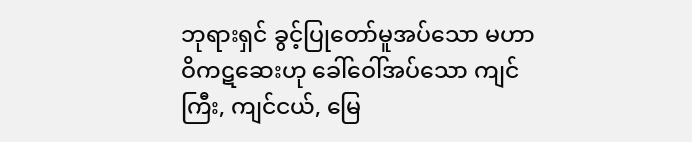ဘုရားရှင် ခွင့်ပြုတော်မူအပ်သော မဟာဝိကဋဆေးဟု ခေါ်ဝေါ်အပ်သော ကျင်ကြီး, ကျင်ငယ်, မြေ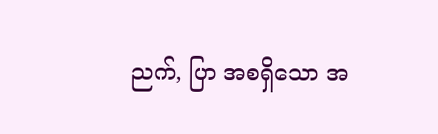ညက်, ပြာ အစရှိသော အ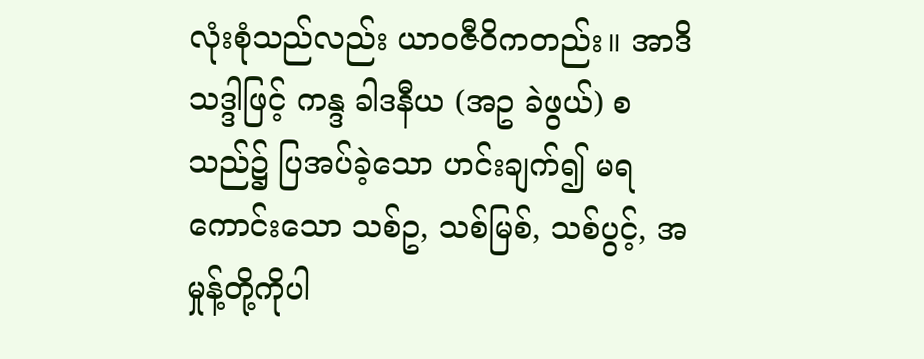လုံးစုံသည်လည်း ယာဝဇီဝိကတည်း။ အာဒိသဒ္ဒါဖြင့် ကန္ဒ ခါဒနီယ (အဥ ခဲဖွယ်) စသည်၌ ပြအပ်ခဲ့သော ဟင်းချက်၍ မရကောင်းသော သစ်ဥ, သစ်မြစ်, သစ်ပွင့်, အမှုန့်တို့ကိုပါ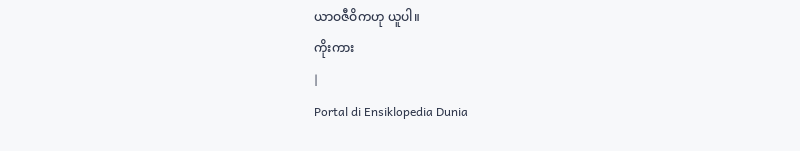ယာဝဇီဝိကဟု ယူပါ။
ကိုးကား
|
Portal di Ensiklopedia Dunia